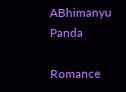ABhimanyu Panda

Romance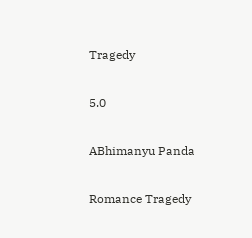Tragedy

5.0

ABhimanyu Panda

Romance Tragedy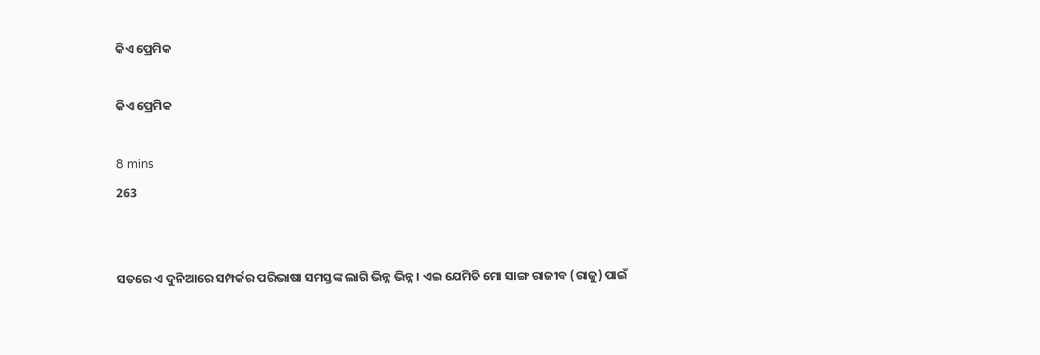କିଏ ପ୍ରେମିକ

କିଏ ପ୍ରେମିକ

8 mins
263


ସତରେ ଏ ଦୁନିଆରେ ସମ୍ପର୍କର ପରିଭାଷା ସମସ୍ତଙ୍କ ଲାଗି ଭିନ୍ନ ଭିନ୍ନ । ଏଇ ଯେମିତି ମୋ ସାଙ୍ଗ ରାଜୀବ (ରାଜୁ) ପାଇଁ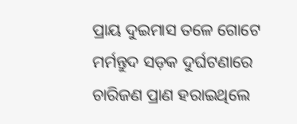ପ୍ରାୟ ଦୁଇମାସ ତଳେ ଗୋଟେ ମର୍ମନ୍ତୁଦ ସଡ଼କ ଦୁର୍ଘଟଣାରେ ଚାରିଜଣ ପ୍ରାଣ ହରାଇଥିଲେ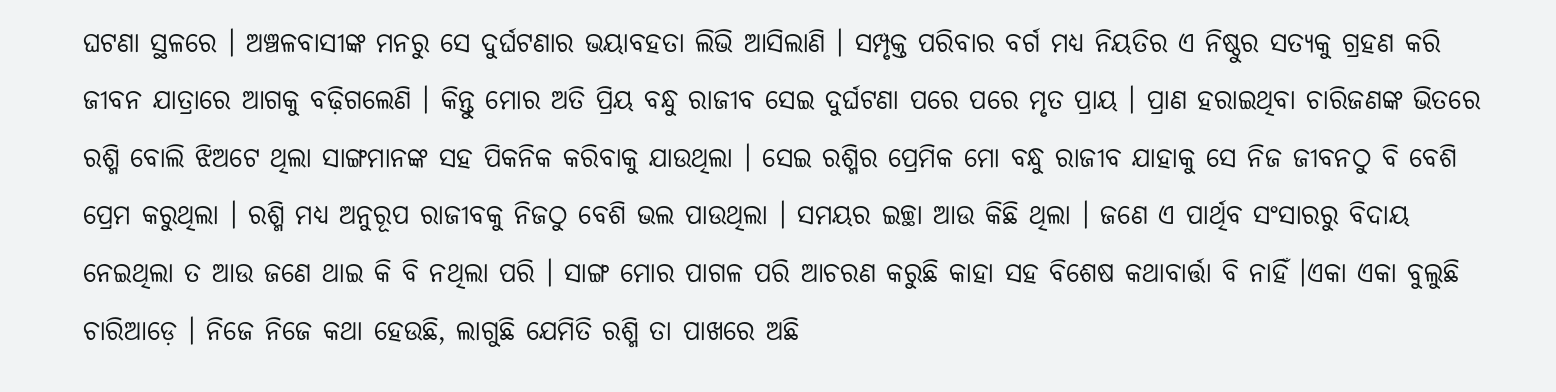ଘଟଣା ସ୍ଥଳରେ । ଅଞ୍ଚଳବାସୀଙ୍କ ମନରୁ ସେ ଦୁର୍ଘଟଣାର ଭୟାବହତା ଲିଭି ଆସିଲାଣି । ସମ୍ପୃକ୍ତ ପରିବାର ବର୍ଗ ମଧ୍ୟ ନିୟତିର ଏ ନିଷ୍ଠୁର ସତ୍ୟକୁ ଗ୍ରହଣ କରି ଜୀବନ ଯାତ୍ରାରେ ଆଗକୁ ବଢ଼ିଗଲେଣି । କିନ୍ତୁ ମୋର ଅତି ପ୍ରିୟ ବନ୍ଧୁ ରାଜୀବ ସେଇ ଦୁର୍ଘଟଣା ପରେ ପରେ ମୃତ ପ୍ରାୟ । ପ୍ରାଣ ହରାଇଥିବା ଚାରିଜଣଙ୍କ ଭିତରେ ରଶ୍ମି ବୋଲି ଝିଅଟେ ଥିଲା ସାଙ୍ଗମାନଙ୍କ ସହ ପିକନିକ କରିବାକୁ ଯାଉଥିଲା । ସେଇ ରଶ୍ମିର ପ୍ରେମିକ ମୋ ବନ୍ଧୁ ରାଜୀବ ଯାହାକୁ ସେ ନିଜ ଜୀବନଠୁ ବି ବେଶି ପ୍ରେମ କରୁଥିଲା । ରଶ୍ମି ମଧ୍ୟ ଅନୁରୂପ ରାଜୀବକୁ ନିଜଠୁ ବେଶି ଭଲ ପାଉଥିଲା । ସମୟର ଇଚ୍ଛା ଆଉ କିଛି ଥିଲା । ଜଣେ ଏ ପାର୍ଥିବ ସଂସାରରୁ ବିଦାୟ ନେଇଥିଲା ତ ଆଉ ଜଣେ ଥାଇ କି ବି ନଥିଲା ପରି । ସାଙ୍ଗ ମୋର ପାଗଳ ପରି ଆଚରଣ କରୁଛି କାହା ସହ ବିଶେଷ କଥାବାର୍ତ୍ତା ବି ନାହିଁ ।ଏକା ଏକା ବୁଲୁଛି ଚାରିଆଡ଼େ । ନିଜେ ନିଜେ କଥା ହେଉଛି, ଲାଗୁଛି ଯେମିତି ରଶ୍ମି ତା ପାଖରେ ଅଛି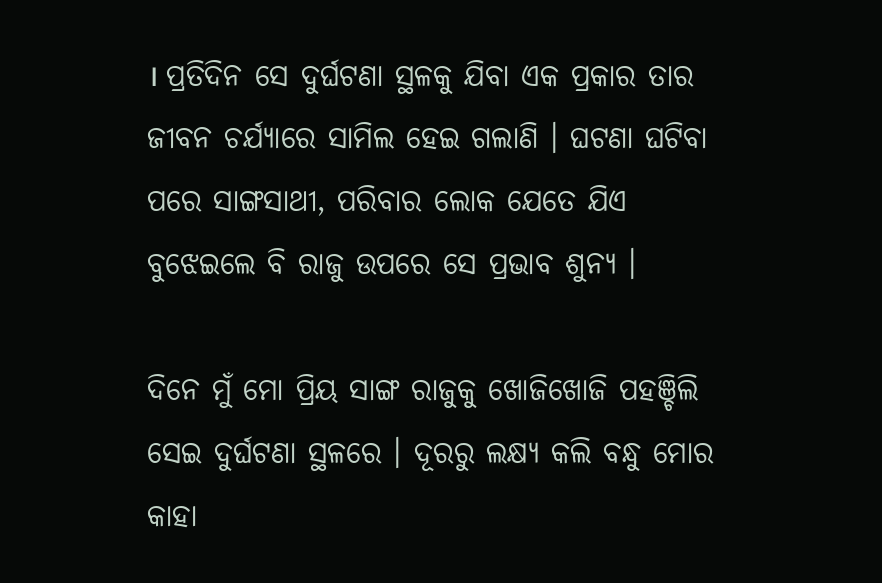। ପ୍ରତିଦିନ ସେ ଦୁର୍ଘଟଣା ସ୍ଥଳକୁ ଯିବା ଏକ ପ୍ରକାର ତାର ଜୀବନ ଚର୍ଯ୍ୟାରେ ସାମିଲ ହେଇ ଗଲାଣି । ଘଟଣା ଘଟିବା ପରେ ସାଙ୍ଗସାଥୀ, ପରିବାର ଲୋକ ଯେତେ ଯିଏ ବୁଝେଇଲେ ବି ରାଜୁ ଉପରେ ସେ ପ୍ରଭାବ ଶୁନ୍ୟ ।

ଦିନେ ମୁଁ ମୋ ପ୍ରିୟ ସାଙ୍ଗ ରାଜୁକୁ ଖୋଜିଖୋଜି ପହଞ୍ଚିଲି ସେଇ ଦୁର୍ଘଟଣା ସ୍ଥଳରେ । ଦୂରରୁ ଲକ୍ଷ୍ୟ କଲି ବନ୍ଧୁ ମୋର କାହା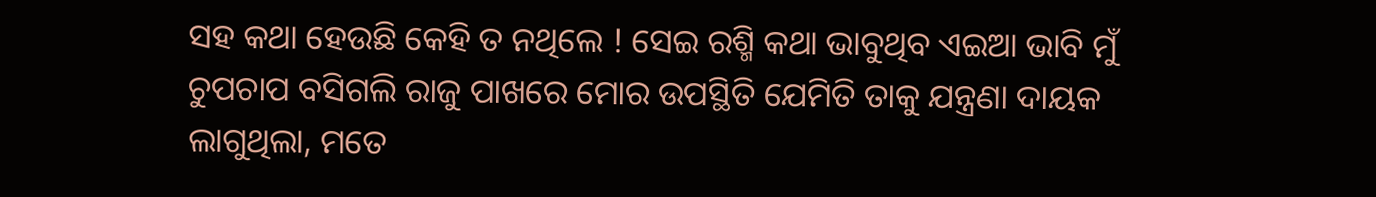ସହ କଥା ହେଉଛି କେହି ତ ନଥିଲେ ! ସେଇ ରଶ୍ମି କଥା ଭାବୁଥିବ ଏଇଆ ଭାବି ମୁଁ ଚୁପଚାପ ବସିଗଲି ରାଜୁ ପାଖରେ ମୋର ଉପସ୍ଥିତି ଯେମିତି ତାକୁ ଯନ୍ତ୍ରଣା ଦାୟକ ଲାଗୁଥିଲା, ମତେ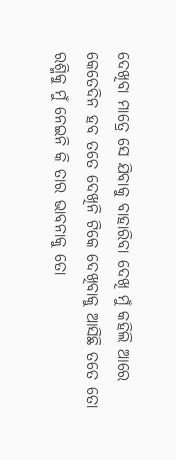ଦେଖିବା ମାତ୍ରେ ସେ ଯିବାକୁ ବାହାରିବା ଦେଖି ମୁଁ କହିଲି ଆରେ କେତେଦିନ ହବ ତତେ ଦେଖିନି ଟିକେ ଦେଖିବାକୁ ଆସିଛି ତତେ ତୋ ରଶ୍ମିକୁ ମୁଁ ନେଇନି କି ତାର ଭାବନାକୁ ତୋ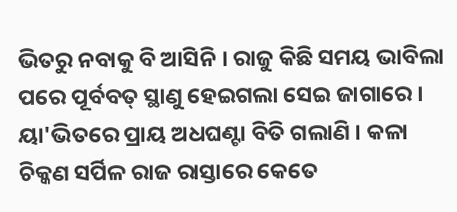ଭିତରୁ ନବାକୁ ବି ଆସିନି । ରାଜୁ କିଛି ସମୟ ଭାବିଲା ପରେ ପୂର୍ବବତ୍ ସ୍ଥାଣୁ ହେଇଗଲା ସେଇ ଜାଗାରେ । ୟା'ଭିତରେ ପ୍ରାୟ ଅଧଘଣ୍ଟା ବିତି ଗଲାଣି । କଳା ଚିକ୍କଣ ସର୍ପିଳ ରାଜ ରାସ୍ତାରେ କେତେ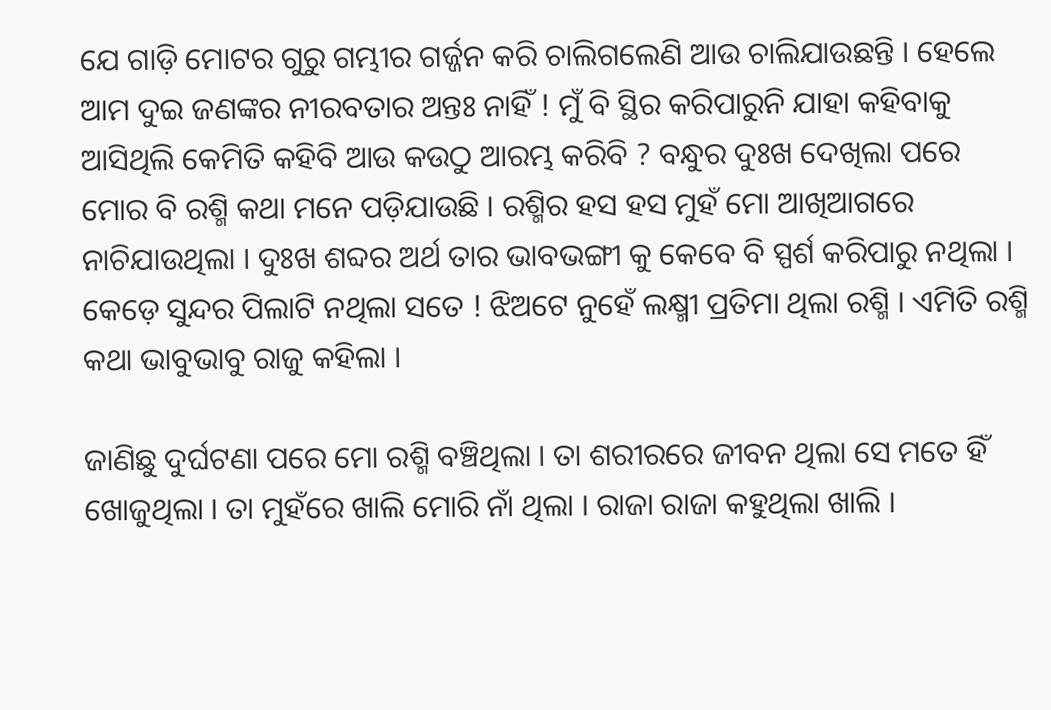ଯେ ଗାଡ଼ି ମୋଟର ଗୁରୁ ଗମ୍ଭୀର ଗର୍ଜ୍ଜନ କରି ଚାଲିଗଲେଣି ଆଉ ଚାଲିଯାଉଛନ୍ତି । ହେଲେ ଆମ ଦୁଇ ଜଣଙ୍କର ନୀରବତାର ଅନ୍ତଃ ନାହିଁ ! ମୁଁ ବି ସ୍ଥିର କରିପାରୁନି ଯାହା କହିବାକୁ ଆସିଥିଲି କେମିତି କହିବି ଆଉ କଉଠୁ ଆରମ୍ଭ କରିବି ? ବନ୍ଧୁର ଦୁଃଖ ଦେଖିଲା ପରେ ମୋର ବି ରଶ୍ମି କଥା ମନେ ପଡ଼ିଯାଉଛି । ରଶ୍ମିର ହସ ହସ ମୁହଁ ମୋ ଆଖିଆଗରେ ନାଚିଯାଉଥିଲା । ଦୁଃଖ ଶବ୍ଦର ଅର୍ଥ ତାର ଭାବଭଙ୍ଗୀ କୁ କେବେ ବି ସ୍ପର୍ଶ କରିପାରୁ ନଥିଲା । କେଡ଼େ ସୁନ୍ଦର ପିଲାଟି ନଥିଲା ସତେ ! ଝିଅଟେ ନୁହେଁ ଲକ୍ଷ୍ମୀ ପ୍ରତିମା ଥିଲା ରଶ୍ମି । ଏମିତି ରଶ୍ମି କଥା ଭାବୁଭାବୁ ରାଜୁ କହିଲା ।

ଜାଣିଛୁ ଦୁର୍ଘଟଣା ପରେ ମୋ ରଶ୍ମି ବଞ୍ଚିଥିଲା । ତା ଶରୀରରେ ଜୀବନ ଥିଲା ସେ ମତେ ହିଁ ଖୋଜୁଥିଲା । ତା ମୁହଁରେ ଖାଲି ମୋରି ନାଁ ଥିଲା । ରାଜା ରାଜା କହୁଥିଲା ଖାଲି ।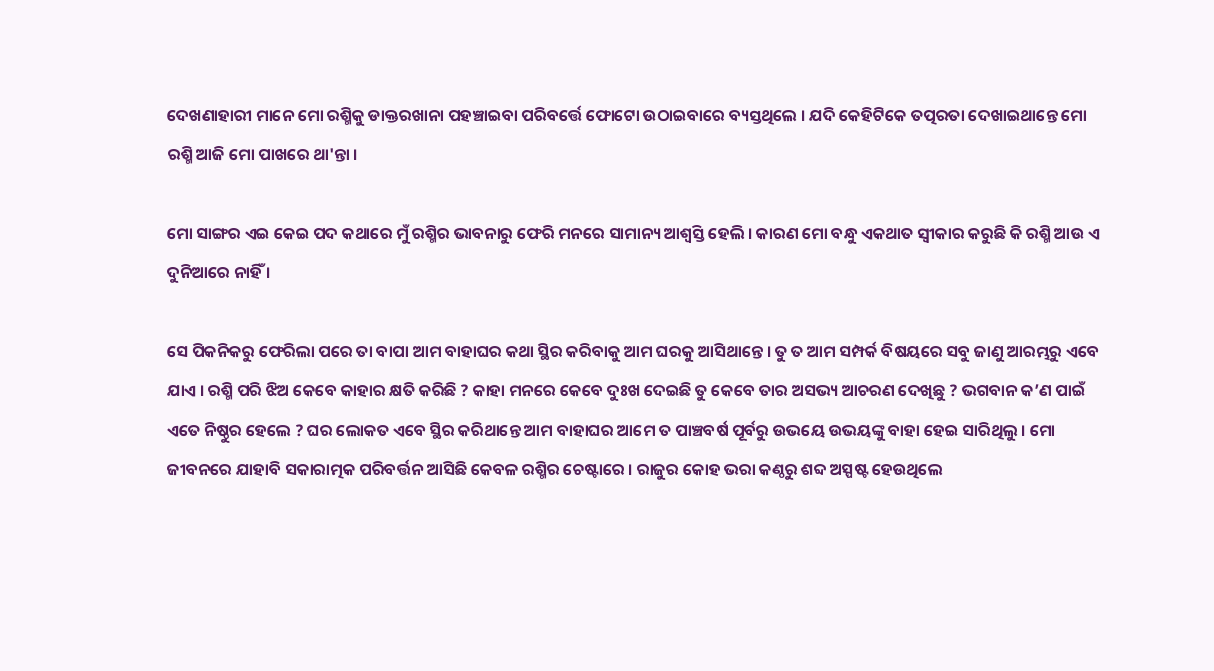ଦେଖଣାହାରୀ ମାନେ ମୋ ରଶ୍ମିକୁ ଡାକ୍ତରଖାନା ପହଞ୍ଚାଇବା ପରିବର୍ତ୍ତେ ଫୋଟୋ ଉଠାଇବାରେ ବ୍ୟସ୍ତଥିଲେ । ଯଦି କେହିଟିକେ ତତ୍ପରତା ଦେଖାଇଥାନ୍ତେ ମୋ ରଶ୍ମି ଆଜି ମୋ ପାଖରେ ଥା'ନ୍ତା ।

ମୋ ସାଙ୍ଗର ଏଇ କେଇ ପଦ କଥାରେ ମୁଁ ରଶ୍ମିର ଭାବନାରୁ ଫେରି ମନରେ ସାମାନ୍ୟ ଆଶ୍ୱସ୍ତି ହେଲି । କାରଣ ମୋ ବନ୍ଧୁ ଏକଥାତ ସ୍ଵୀକାର କରୁଛି କି ରଶ୍ମି ଆଉ ଏ ଦୁନିଆରେ ନାହିଁ ।

ସେ ପିକନିକରୁ ଫେରିଲା ପରେ ତା ବାପା ଆମ ବାହାଘର କଥା ସ୍ଥିର କରିବାକୁ ଆମ ଘରକୁ ଆସିଥାନ୍ତେ । ତୁ ତ ଆମ ସମ୍ପର୍କ ବିଷୟରେ ସବୁ ଜାଣୁ ଆରମ୍ଭରୁ ଏବେ ଯାଏ । ରଶ୍ମି ପରି ଝିଅ କେବେ କାହାର କ୍ଷତି କରିଛି ? କାହା ମନରେ କେବେ ଦୁଃଖ ଦେଇଛି ତୁ କେବେ ତାର ଅସଭ୍ୟ ଆଚରଣ ଦେଖିଛୁ ? ଭଗବାନ କ’ଣ ପାଇଁ ଏତେ ନିଷ୍ଠୁର ହେଲେ ? ଘର ଲୋକତ ଏବେ ସ୍ଥିର କରିଥାନ୍ତେ ଆମ ବାହାଘର ଆମେ ତ ପାଞ୍ଚବର୍ଷ ପୂର୍ବରୁ ଉଭୟେ ଉଭୟଙ୍କୁ ବାହା ହେଇ ସାରିଥିଲୁ । ମୋ ଜୀବନରେ ଯାହାବି ସକାରାତ୍ମକ ପରିବର୍ତ୍ତନ ଆସିଛି କେବଳ ରଶ୍ମିର ଚେଷ୍ଟାରେ । ରାଜୁର କୋହ ଭରା କଣ୍ଠରୁ ଶବ୍ଦ ଅସ୍ପଷ୍ଟ ହେଉଥିଲେ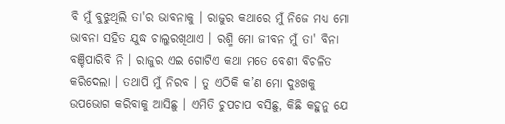ବି ମୁଁ ବୁଝୁଥିଲି ତା'ର ଭାବନାକୁ । ରାଜୁର କଥାରେ ମୁଁ ନିଜେ ମଧ୍ୟ ମୋ ଭାବନା ସହିତ ଯୁଦ୍ଧ ଚାଲୁରଖିଥାଏ । ରଶ୍ମି ମୋ ଜୀବନ ମୁଁ ତା' ବିନା ବଞ୍ଚିପାରିବି ନି । ରାଜୁର ଏଇ ଗୋଟିଏ କଥା ମତେ ବେଶୀ ବିଚଳିତ କରିଦେଲା । ତଥାପି ମୁଁ ନିରବ । ତୁ ଏଠିକି କ’ଣ ମୋ ଦୁଃଖକୁ ଉପଭୋଗ କରିବାକୁ ଆସିଛୁ । ଏମିତି ଚୁପଚାପ ବସିଛୁ, କିଛି କହୁନୁ ଯେ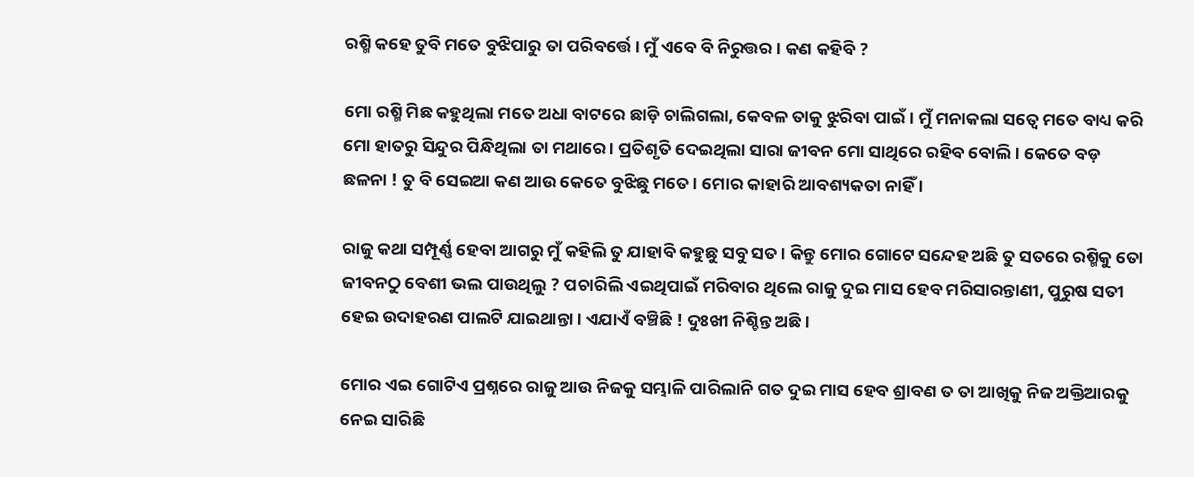ରଶ୍ମି କହେ ତୁବି ମତେ ବୁଝିପାରୁ ତା ପରିବର୍ତ୍ତେ । ମୁଁ ଏବେ ବି ନିରୁତ୍ତର । କଣ କହିବି ?

ମୋ ରଶ୍ମି ମିଛ କହୁଥିଲା ମତେ ଅଧା ବାଟରେ ଛାଡ଼ି ଚାଲିଗଲା, କେବଳ ତାକୁ ଝୁରିବା ପାଇଁ । ମୁଁ ମନାକଲା ସତ୍ୱେ ମତେ ବାଧ୍ୟ କରି ମୋ ହାତରୁ ସିନ୍ଦୁର ପିନ୍ଧିଥିଲା ତା ମଥାରେ । ପ୍ରତିଶୃତି ଦେଇଥିଲା ସାରା ଜୀବନ ମୋ ସାଥିରେ ରହିବ ବୋଲି । କେତେ ବଡ଼ ଛଳନା ! ତୁ ବି ସେଇଆ କଣ ଆଉ କେତେ ବୁଝିଛୁ ମତେ । ମୋର କାହାରି ଆବଶ୍ୟକତା ନାହିଁ ।

ରାଜୁ କଥା ସମ୍ପୂର୍ଣ୍ଣ ହେବା ଆଗରୁ ମୁଁ କହିଲି ତୁ ଯାହାବି କହୁଛୁ ସବୁ ସତ । କିନ୍ତୁ ମୋର ଗୋଟେ ସନ୍ଦେହ ଅଛି ତୁ ସତରେ ରଶ୍ମିକୁ ତୋ ଜୀବନଠୁ ବେଶୀ ଭଲ ପାଉଥିଲୁ ? ପଚାରିଲି ଏଇଥିପାଇଁ ମରିବାର ଥିଲେ ରାଜୁ ଦୁଇ ମାସ ହେବ ମରିସାରନ୍ତାଣୀ, ପୁରୁଷ ସତୀ ହେଇ ଉଦାହରଣ ପାଲଟି ଯାଇଥାନ୍ତା । ଏଯାଏଁ ବଞ୍ଚିଛି ! ଦୁଃଖୀ ନିଶ୍ଚିନ୍ତ ଅଛି ।

ମୋର ଏଇ ଗୋଟିଏ ପ୍ରଶ୍ନରେ ରାଜୁ ଆଉ ନିଜକୁ ସମ୍ଭାଳି ପାରିଲାନି ଗତ ଦୁଇ ମାସ ହେବ ଶ୍ରାବଣ ତ ତା ଆଖିକୁ ନିଜ ଅକ୍ତିଆରକୁ ନେଇ ସାରିଛି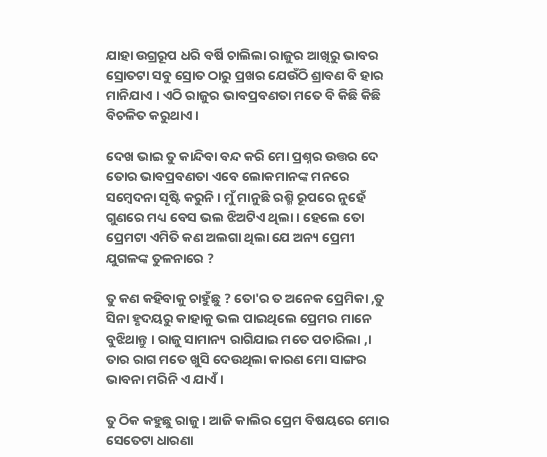ଯାହା ଉଗ୍ରରୂପ ଧରି ବର୍ଷି ଚାଲିଲା ରାଜୁର ଆଖିରୁ ଭାବର ସ୍ରୋତଟା ସବୁ ସ୍ରୋତ ଠାରୁ ପ୍ରଖର ଯେଉଁଠି ଶ୍ରାବଣ ବି ହାର ମାନିଯାଏ । ଏଠି ରାଜୁର ଭାବପ୍ରବଣତା ମତେ ବି କିଛି କିଛି ବିଚଳିତ କରୁଥାଏ ।

ଦେଖ ଭାଇ ତୁ କାନ୍ଦିବା ବନ୍ଦ କରି ମୋ ପ୍ରଶ୍ନର ଉତ୍ତର ଦେ ତୋର ଭାବପ୍ରବଣତା ଏବେ ଲୋକମାନଙ୍କ ମନରେ ସମ୍ବେଦନା ସୃଷ୍ଟି କରୁନି । ମୁଁ ମାନୁଛି ରଶ୍ମି ରୂପରେ ନୁହେଁ ଗୁଣରେ ମଧ୍ୟ ବେସ ଭଲ ଝିଅଟିଏ ଥିଲା । ହେଲେ ତୋ ପ୍ରେମଟା ଏମିତି କଣ ଅଲଗା ଥିଲା ଯେ ଅନ୍ୟ ପ୍ରେମୀ ଯୁଗଳଙ୍କ ତୁଳନାରେ ?

ତୁ କଣ କହିବାକୁ ଚାହୁଁଛୁ ? ତୋ'ର ତ ଅନେକ ପ୍ରେମିକା ,ତୁ ସିନା ହୃଦୟରୁ କାହାକୁ ଭଲ ପାଇଥିଲେ ପ୍ରେମର ମାନେ ବୁଝିଥାନ୍ତୁ । ରାଜୁ ସାମାନ୍ୟ ରାଗିଯାଇ ମତେ ପଚାରିଲା ,। ତାର ରାଗ ମତେ ଖୁସି ଦେଉଥିଲା କାରଣ ମୋ ସାଙ୍ଗର ଭାବନା ମରିନି ଏ ଯାଏଁ ।

ତୁ ଠିକ କହୁଛୁ ରାଜୁ । ଆଜି କାଲିର ପ୍ରେମ ବିଷୟରେ ମୋର ସେତେଟା ଧାରଣା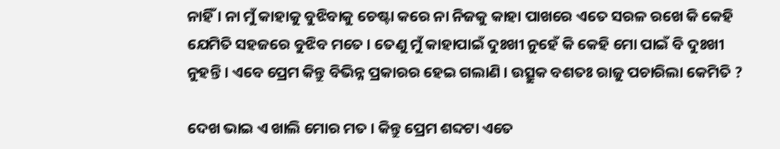ନାହିଁ । ନା ମୁଁ କାହାକୁ ବୁଝିବାକୁ ଚେଷ୍ଟା କରେ ନା ନିଜକୁ କାହା ପାଖରେ ଏତେ ସରଳ ରଖେ କି କେହି ଯେମିତି ସହଜରେ ବୁଝିବ ମତେ । ତେଣୁ ମୁଁ କାହାପାଇଁ ଦୁଃଖୀ ନୁହେଁ କି କେହି ମୋ ପାଇଁ ବି ଦୁଃଖୀ ନୁହନ୍ତି । ଏବେ ପ୍ରେମ କିନ୍ତୁ ବିଭିନ୍ନ ପ୍ରକାରର ହେଇ ଗଲାଣି । ଉତ୍ସୁକ ବଶତଃ ରାଜୁ ପଚାରିଲା କେମିତି ?

ଦେଖ ଭାଇ ଏ ଖାଲି ମୋର ମତ । କିନ୍ତୁ ପ୍ରେମ ଶବ୍ଦଟା ଏତେ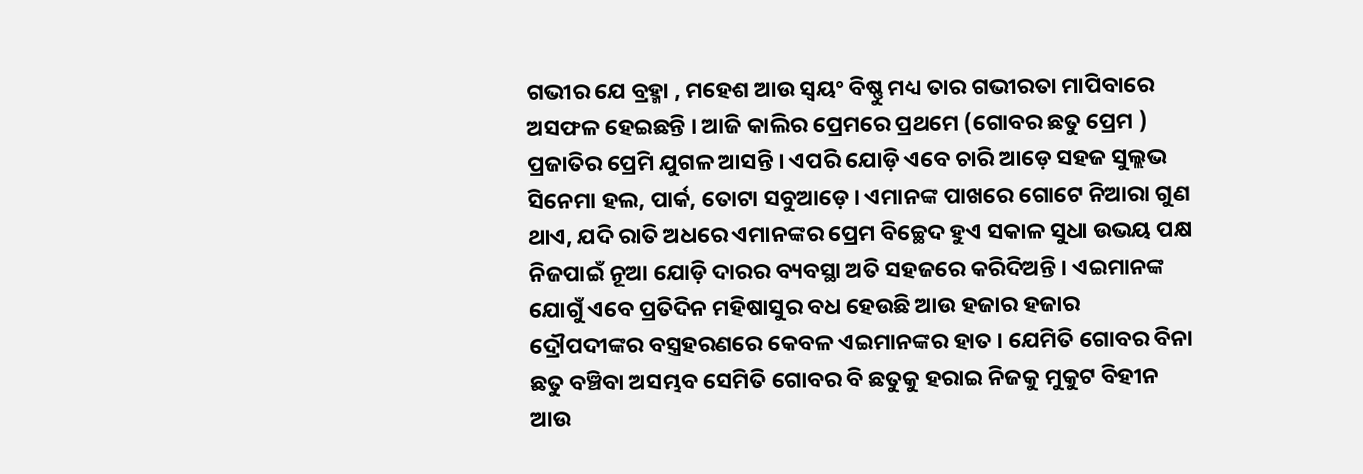ଗଭୀର ଯେ ବ୍ରହ୍ମା , ମହେଶ ଆଉ ସ୍ୱୟଂ ବିଷ୍ଣୁ ମଧ୍ୟ ତାର ଗଭୀରତା ମାପିବାରେ ଅସଫଳ ହେଇଛନ୍ତି । ଆଜି କାଲିର ପ୍ରେମରେ ପ୍ରଥମେ (ଗୋବର ଛତୁ ପ୍ରେମ ) ପ୍ରଜାତିର ପ୍ରେମି ଯୁଗଳ ଆସନ୍ତି । ଏପରି ଯୋଡ଼ି ଏବେ ଚାରି ଆଡ଼େ ସହଜ ସୁଲ୍ଲଭ ସିନେମା ହଲ, ପାର୍କ, ତୋଟା ସବୁଆଡ଼େ । ଏମାନଙ୍କ ପାଖରେ ଗୋଟେ ନିଆରା ଗୁଣ ଥାଏ, ଯଦି ରାତି ଅଧରେ ଏମାନଙ୍କର ପ୍ରେମ ବିଚ୍ଛେଦ ହୁଏ ସକାଳ ସୁଧା ଉଭୟ ପକ୍ଷ ନିଜପାଇଁ ନୂଆ ଯୋଡ଼ି ଦାରର ବ୍ୟବସ୍ଥା ଅତି ସହଜରେ କରିଦିଅନ୍ତି । ଏଇମାନଙ୍କ ଯୋଗୁଁ ଏବେ ପ୍ରତିଦିନ ମହିଷାସୁର ବଧ ହେଉଛି ଆଉ ହଜାର ହଜାର ଦ୍ରୌପଦୀଙ୍କର ବସ୍ତ୍ରହରଣରେ କେବଳ ଏଇମାନଙ୍କର ହାତ । ଯେମିତି ଗୋବର ବିନା ଛତୁ ବଞ୍ଚିବା ଅସମ୍ଭବ ସେମିତି ଗୋବର ବି ଛତୁକୁ ହରାଇ ନିଜକୁ ମୁକୁଟ ବିହୀନ ଆଉ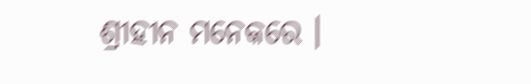ଶ୍ରୀହୀନ ମନେକରେ ।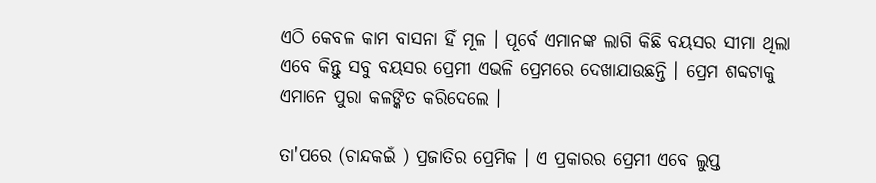ଏଠି କେବଳ କାମ ବାସନା ହିଁ ମୂଳ । ପୂର୍ବେ ଏମାନଙ୍କ ଲାଗି କିଛି ବୟସର ସୀମା ଥିଲା ଏବେ କିନ୍ତୁ ସବୁ ବୟସର ପ୍ରେମୀ ଏଭଳି ପ୍ରେମରେ ଦେଖାଯାଉଛନ୍ତି । ପ୍ରେମ ଶବ୍ଦଟାକୁ ଏମାନେ ପୁରା କଳଙ୍କିତ କରିଦେଲେ ।

ତା'ପରେ (ଚାନ୍ଦକଇଁ ) ପ୍ରଜାତିର ପ୍ରେମିକ । ଏ ପ୍ରକାରର ପ୍ରେମୀ ଏବେ ଲୁପ୍ତ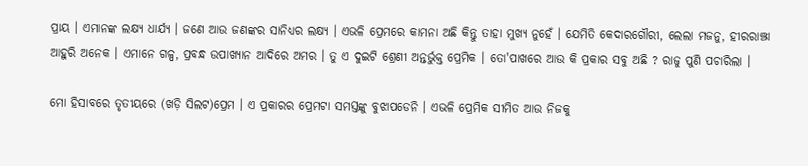ପ୍ରାୟ । ଏମାନଙ୍କ ଲକ୍ଷ୍ୟ ଧାର୍ଯ୍ୟ । ଜଣେ ଆଉ ଜଣଙ୍କର ସାନିଧ୍ୟର ଲକ୍ଷ୍ୟ । ଏଭଳି ପ୍ରେମରେ କାମନା ଅଛି କିନ୍ତୁ ତାହା ମୁଖ୍ୟ ନୁହେଁ । ଯେମିତି କେଦାରଗୌରୀ, ଲେଲା ମଜନୁ, ହୀରରାଞ୍ଝା ଆହୁରି ଅନେକ । ଏମାନେ ଗଳ୍ପ, ପ୍ରବନ୍ଧ ଉପାଖ୍ୟାନ ଆଦିରେ ଅମର । ତୁ ଏ ଦୁଇଟି ଶ୍ରେଣୀ ଅନ୍ତର୍ଭୁକ୍ତ ପ୍ରେମିକ । ତୋ'ପାଖରେ ଆଉ କି ପ୍ରକାର ସବୁ ଅଛି ? ରାଜୁ ପୁଣି ପଚାରିଲା ।

ମୋ ହିସାବରେ ତୃତୀୟରେ (ଖଡ଼ି ସିଲଟ)ପ୍ରେମ । ଏ ପ୍ରକାରର ପ୍ରେମଟା ସମସ୍ତଙ୍କୁ ବୁଝାପଡେନି । ଏଭଳି ପ୍ରେମିକ ସୀମିତ ଆଉ ନିଜକୁ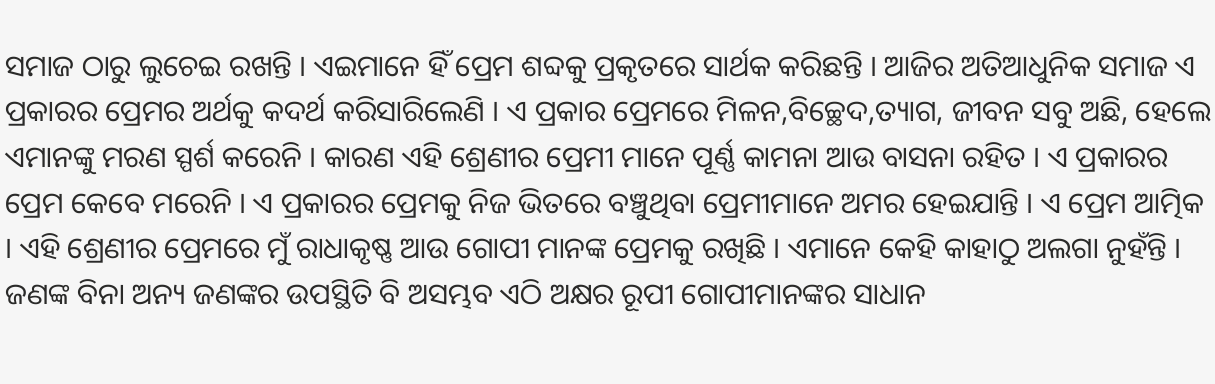ସମାଜ ଠାରୁ ଲୁଚେଇ ରଖନ୍ତି । ଏଇମାନେ ହିଁ ପ୍ରେମ ଶବ୍ଦକୁ ପ୍ରକୃତରେ ସାର୍ଥକ କରିଛନ୍ତି । ଆଜିର ଅତିଆଧୁନିକ ସମାଜ ଏ ପ୍ରକାରର ପ୍ରେମର ଅର୍ଥକୁ କଦର୍ଥ କରିସାରିଲେଣି । ଏ ପ୍ରକାର ପ୍ରେମରେ ମିଳନ,ବିଚ୍ଛେଦ,ତ୍ୟାଗ, ଜୀବନ ସବୁ ଅଛି, ହେଲେ ଏମାନଙ୍କୁ ମରଣ ସ୍ପର୍ଶ କରେନି । କାରଣ ଏହି ଶ୍ରେଣୀର ପ୍ରେମୀ ମାନେ ପୂର୍ଣ୍ଣ କାମନା ଆଉ ବାସନା ରହିତ । ଏ ପ୍ରକାରର ପ୍ରେମ କେବେ ମରେନି । ଏ ପ୍ରକାରର ପ୍ରେମକୁ ନିଜ ଭିତରେ ବଞ୍ଚୁଥିବା ପ୍ରେମୀମାନେ ଅମର ହେଇଯାନ୍ତି । ଏ ପ୍ରେମ ଆତ୍ମିକ । ଏହି ଶ୍ରେଣୀର ପ୍ରେମରେ ମୁଁ ରାଧାକୃଷ୍ଣ ଆଉ ଗୋପୀ ମାନଙ୍କ ପ୍ରେମକୁ ରଖିଛି । ଏମାନେ କେହି କାହାଠୁ ଅଲଗା ନୁହଁନ୍ତି । ଜଣଙ୍କ ବିନା ଅନ୍ୟ ଜଣଙ୍କର ଉପସ୍ଥିତି ବି ଅସମ୍ଭବ ଏଠି ଅକ୍ଷର ରୂପୀ ଗୋପୀମାନଙ୍କର ସାଧାନ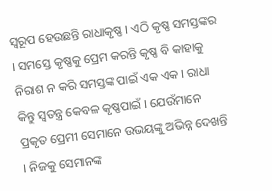ସ୍ୱରୂପ ହେଉଛନ୍ତି ରାଧାକୃଷ୍ଣ । ଏଠି କୃଷ୍ଣ ସମସ୍ତଙ୍କର । ସମସ୍ତେ କୃଷ୍ଣକୁ ପ୍ରେମ କରନ୍ତି କୃଷ୍ଣ ବି କାହାକୁ ନିରାଶ ନ କରି ସମସ୍ତଙ୍କ ପାଇଁ ଏକ ଏକ । ରାଧା କିନ୍ତୁ ସ୍ୱତନ୍ତ୍ର କେବଳ କୃଷ୍ଣପାଇଁ । ଯେଉଁମାନେ ପ୍ରକୃତ ପ୍ରେମୀ ସେମାନେ ଉଭୟଙ୍କୁ ଅଭିନ୍ନ ଦେଖନ୍ତି । ନିଜକୁ ସେମାନଙ୍କ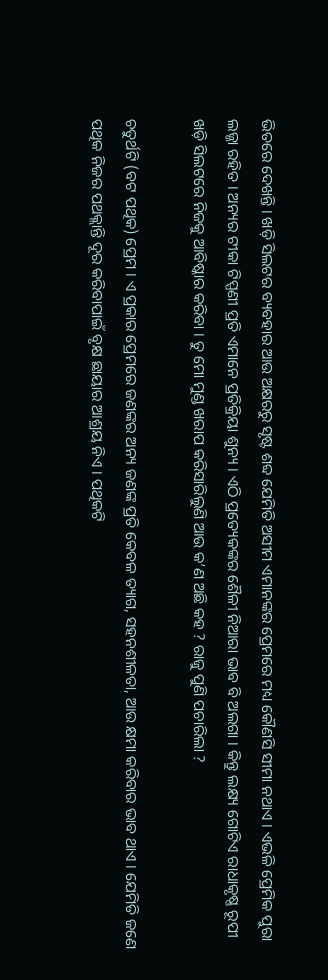ଭିତରେ ଦେଖନ୍ତି । ଖଡ଼ି ସିଲଟର ବ୍ୟବହାର ଆଉ ଅକ୍ଷରରୁ ସୃଷ୍ଟ ଶବ୍ଦ ଯେମିତି ଅସୀମ ଏମାନଙ୍କର ପ୍ରେମରେ ମଧ୍ୟ କୌଣସି ସୀମା ନଥାଏ । ଏଭଳି ପ୍ରେମିକ ପୁରା ଲଜ୍ଜା ରହିତ । ଅନ୍ୟର ଟୀକା ଟିପ୍ପଣୀ ପ୍ରତି ଏମାନେ ପ୍ରତିକ୍ରିୟା ଶୁନ୍ୟ । ଏଠି ପ୍ରତ୍ୟେକଙ୍କର ଶୈଳୀ ନିଆରା ଭାବ ବି ଅଲଗା । କିନ୍ତୁ ଲକ୍ଷ୍ୟ ଗୋଟିଏ ରାଧାକୃଷ୍ଣ ରୂପୀ ଖଡ଼ି ସିଲଟରେ ନିଜକୁ ଆବିଷ୍କାର କରିବା । ତୁ ମୋ ମୁଣ୍ଡ ଖରାପ କରିସାରିଲୁଣି ଆଉ କ’ଣ ଅଛି କହ ? ରାଜୁ ପୁଣି ପଚାରିଲା ?

ଚତୁର୍ଥଟି (ବଟ ପଥିକ) ପ୍ରେମ । ଏ ପ୍ରକାର ପ୍ରେମରେ ଜଣଙ୍କର ଅନ୍ୟ ଜଣଙ୍କ ପ୍ରତି କେବଳ ତ୍ୟାଗ, ସହନଶୀଳତା, ଆଉ କ୍ଷମା କରିବାର ଭାବ ଥାଏ । ଯେମିତି ଜଣେ ପଥିକ ନିଜର ପଥକ୍ଲାନ୍ତି ଦୂର କରିବାପାଇଁ ବୃକ୍ଷ ଛାୟାର ଆଶ୍ରୟ ନିଏ । ପଥିକଟି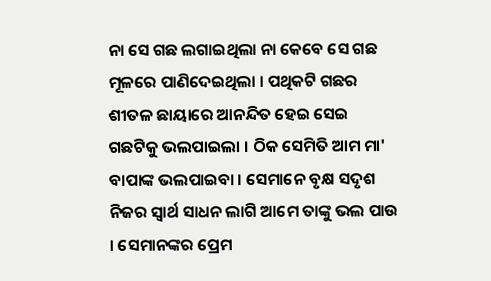ନା ସେ ଗଛ ଲଗାଇଥିଲା ନା କେବେ ସେ ଗଛ ମୂଳରେ ପାଣିଦେଇଥିଲା । ପଥିକଟି ଗଛର ଶୀତଳ ଛାୟାରେ ଆନନ୍ଦିତ ହେଇ ସେଇ ଗଛଟିକୁ ଭଲପାଇଲା । ଠିକ ସେମିତି ଆମ ମା' ବାପାଙ୍କ ଭଲପାଇବା । ସେମାନେ ବୃକ୍ଷ ସଦୃଶ ନିଜର ସ୍ୱାର୍ଥ ସାଧନ ଲାଗି ଆମେ ତାଙ୍କୁ ଭଲ ପାଉ । ସେମାନଙ୍କର ପ୍ରେମ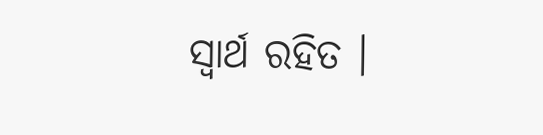ସ୍ୱାର୍ଥ ରହିତ ।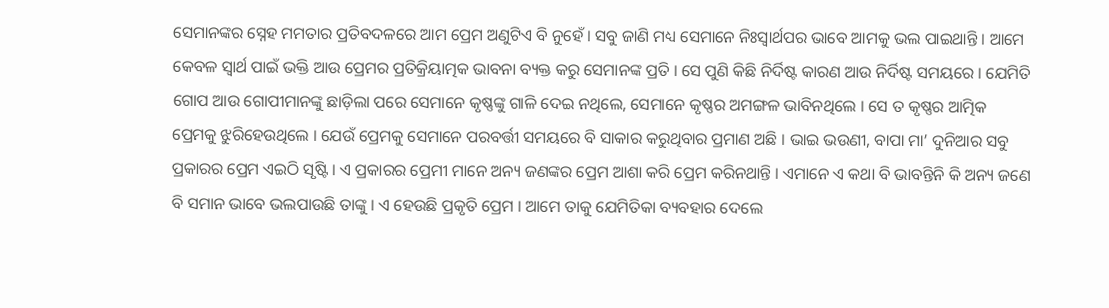ସେମାନଙ୍କର ସ୍ନେହ ମମତାର ପ୍ରତିବଦଳରେ ଆମ ପ୍ରେମ ଅଣୁଟିଏ ବି ନୁହେଁ । ସବୁ ଜାଣି ମଧ୍ୟ ସେମାନେ ନିଃସ୍ୱାର୍ଥପର ଭାବେ ଆମକୁ ଭଲ ପାଇଥାନ୍ତି । ଆମେ କେବଳ ସ୍ୱାର୍ଥ ପାଇଁ ଭକ୍ତି ଆଉ ପ୍ରେମର ପ୍ରତିକ୍ରିୟାତ୍ମକ ଭାବନା ବ୍ୟକ୍ତ କରୁ ସେମାନଙ୍କ ପ୍ରତି । ସେ ପୁଣି କିଛି ନିର୍ଦିଷ୍ଟ କାରଣ ଆଉ ନିର୍ଦିଷ୍ଟ ସମୟରେ । ଯେମିତି ଗୋପ ଆଉ ଗୋପୀମାନଙ୍କୁ ଛାଡ଼ିଲା ପରେ ସେମାନେ କୃଷ୍ଣଙ୍କୁ ଗାଳି ଦେଇ ନଥିଲେ, ସେମାନେ କୃଷ୍ଣର ଅମଙ୍ଗଳ ଭାବିନଥିଲେ । ସେ ତ କୃଷ୍ଣର ଆତ୍ମିକ ପ୍ରେମକୁ ଝୁରିହେଉଥିଲେ । ଯେଉଁ ପ୍ରେମକୁ ସେମାନେ ପରବର୍ତ୍ତୀ ସମୟରେ ବି ସାକାର କରୁଥିବାର ପ୍ରମାଣ ଅଛି । ଭାଇ ଭଉଣୀ, ବାପା ମା’ ଦୁନିଆର ସବୁ ପ୍ରକାରର ପ୍ରେମ ଏଇଠି ସୃଷ୍ଟି । ଏ ପ୍ରକାରର ପ୍ରେମୀ ମାନେ ଅନ୍ୟ ଜଣଙ୍କର ପ୍ରେମ ଆଶା କରି ପ୍ରେମ କରିନଥାନ୍ତି । ଏମାନେ ଏ କଥା ବି ଭାବନ୍ତିନି କି ଅନ୍ୟ ଜଣେ ବି ସମାନ ଭାବେ ଭଲପାଉଛି ତାଙ୍କୁ । ଏ ହେଉଛି ପ୍ରକୃତି ପ୍ରେମ । ଆମେ ତାକୁ ଯେମିତିକା ବ୍ୟବହାର ଦେଲେ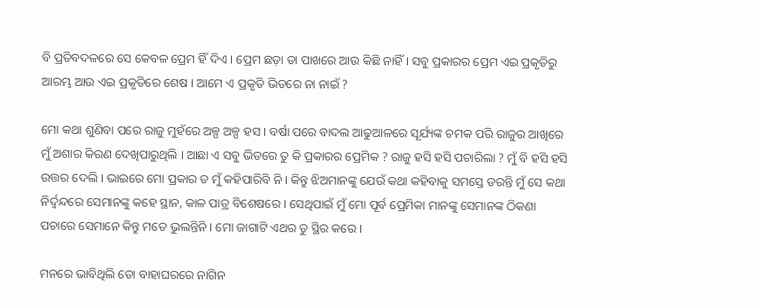ବି ପ୍ରତିବଦଳରେ ସେ କେବଳ ପ୍ରେମ ହିଁ ଦିଏ । ପ୍ରେମ ଛଡ଼ା ତା ପାଖରେ ଆଉ କିଛି ନାହିଁ । ସବୁ ପ୍ରକାରର ପ୍ରେମ ଏଇ ପ୍ରକୃତିରୁ ଆରମ୍ଭ ଆଉ ଏଇ ପ୍ରକୃତିରେ ଶେଷ । ଆମେ ଏ ପ୍ରକୃତି ଭିତରେ ନା ନାଇଁ ?

ମୋ କଥା ଶୁଣିବା ପରେ ରାଜୁ ମୁହଁରେ ଅଳ୍ପ ଅଳ୍ପ ହସ । ବର୍ଷା ପରେ ବାଦଲ ଆଢୁଆଳରେ ସୂର୍ଯ୍ୟଙ୍କ ଚମକ ପରି ରାଜୁର ଆଖିରେ ମୁଁ ଅଶାର କିରଣ ଦେଖିପାରୁଥିଲି । ଆଛା ଏ ସବୁ ଭିତରେ ତୁ କି ପ୍ରକାରର ପ୍ରେମିକ ? ରାଜୁ ହସି ହସି ପଚାରିଲା ? ମୁଁ ବି ହସି ହସି ଉତ୍ତର ଦେଲି । ଭାଇରେ ମୋ ପ୍ରକାର ତ ମୁଁ କହିପାରିବି ନି । କିନ୍ତୁ ଝିଅମାନଙ୍କୁ ଯେଉଁ କଥା କହିବାକୁ ସମସ୍ତେ ଡରନ୍ତି ମୁଁ ସେ କଥା ନିର୍ଦ୍ୱନ୍ଦରେ ସେମାନଙ୍କୁ କହେ ସ୍ଥାନ, କାଳ ପାତ୍ର ବିଶେଷରେ । ସେଥିପାଇଁ ମୁଁ ମୋ ପୂର୍ବ ପ୍ରେମିକା ମାନଙ୍କୁ ସେମାନଙ୍କ ଠିକଣା ପଚାରେ ସେମାନେ କିନ୍ତୁ ମତେ ଭୁଲନ୍ତିନି । ମୋ ଜାଗାଟି ଏଥର ତୁ ସ୍ଥିର କରେ ।

ମନରେ ଭାବିଥିଲି ତୋ ବାହାଘରରେ ନାଗିନ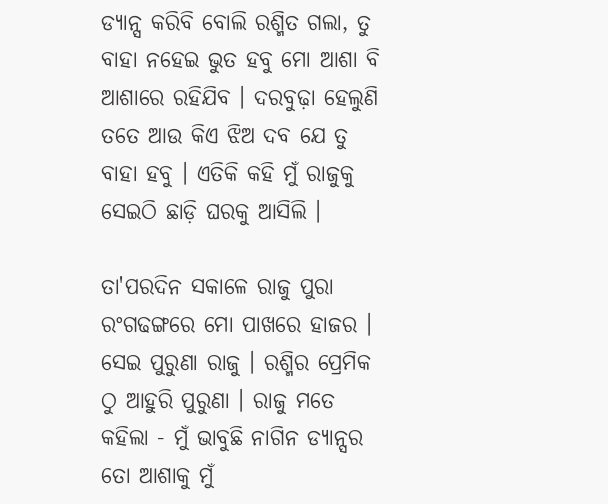ଡ୍ୟାନ୍ସ କରିବି ବୋଲି ରଶ୍ମିତ ଗଲା, ତୁ ବାହା ନହେଇ ଭୁତ ହବୁ ମୋ ଆଶା ବି ଆଶାରେ ରହିଯିବ । ଦରବୁଢ଼ା ହେଲୁଣି ତତେ ଆଉ କିଏ ଝିଅ ଦବ ଯେ ତୁ ବାହା ହବୁ । ଏତିକି କହି ମୁଁ ରାଜୁକୁ ସେଇଠି ଛାଡ଼ି ଘରକୁ ଆସିଲି ।

ତା'ପରଦିନ ସକାଳେ ରାଜୁ ପୁରା ରଂଗଢଙ୍ଗରେ ମୋ ପାଖରେ ହାଜର । ସେଇ ପୁରୁଣା ରାଜୁ । ରଶ୍ମିର ପ୍ରେମିକ ଠୁ ଆହୁରି ପୁରୁଣା । ରାଜୁ ମତେ କହିଲା - ମୁଁ ଭାବୁଛି ନାଗିନ ଡ୍ୟାନ୍ସର ତୋ ଆଶାକୁ ମୁଁ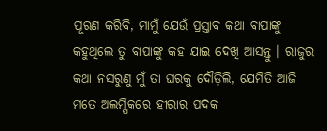ପୂରଣ କରିବି, ମାମୁଁ ଯେଉଁ ପ୍ରସ୍ତାବ କଥା ବାପାଙ୍କୁ କହୁଥିଲେ ତୁ ବାପାଙ୍କୁ କହ ଯାଇ ଦେଖି ଆସନ୍ତୁ । ରାଜୁର କଥା ନସରୁଣୁ ମୁଁ ତା ଘରକୁ ଦୌଡ଼ିଲି, ଯେମିତି ଆଜି ମତେ ଅଲମ୍ପିକରେ ହୀରାର ପଦକ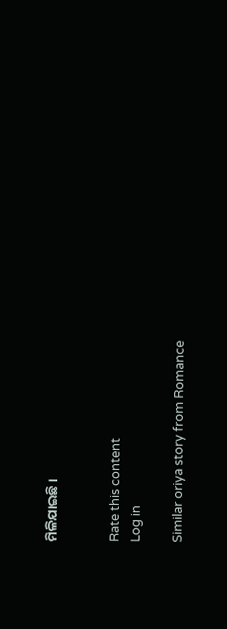ମିଳିଯାଇଛି ।


Rate this content
Log in

Similar oriya story from Romance